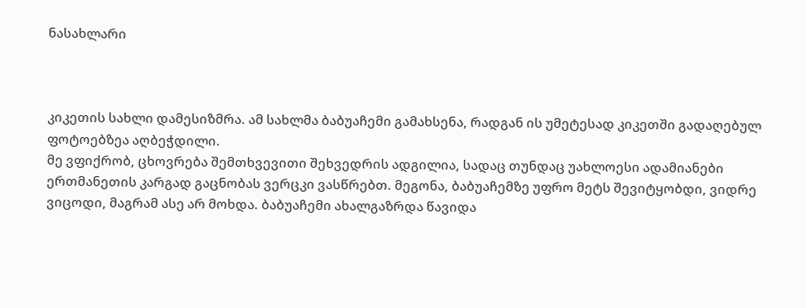ნასახლარი



კიკეთის სახლი დამესიზმრა. ამ სახლმა ბაბუაჩემი გამახსენა, რადგან ის უმეტესად კიკეთში გადაღებულ ფოტოებზეა აღბეჭდილი.
მე ვფიქრობ, ცხოვრება შემთხვევითი შეხვედრის ადგილია, სადაც თუნდაც უახლოესი ადამიანები ერთმანეთის კარგად გაცნობას ვერცკი ვასწრებთ. მეგონა, ბაბუაჩემზე უფრო მეტს შევიტყობდი, ვიდრე ვიცოდი, მაგრამ ასე არ მოხდა. ბაბუაჩემი ახალგაზრდა წავიდა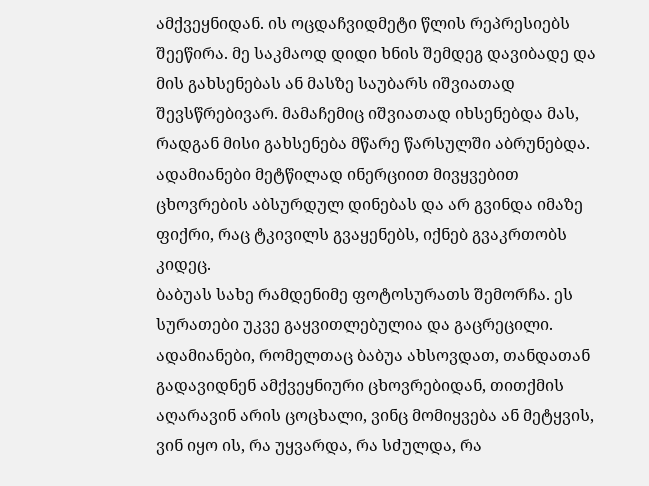ამქვეყნიდან. ის ოცდაჩვიდმეტი წლის რეპრესიებს შეეწირა. მე საკმაოდ დიდი ხნის შემდეგ დავიბადე და მის გახსენებას ან მასზე საუბარს იშვიათად შევსწრებივარ. მამაჩემიც იშვიათად იხსენებდა მას, რადგან მისი გახსენება მწარე წარსულში აბრუნებდა. ადამიანები მეტწილად ინერციით მივყვებით ცხოვრების აბსურდულ დინებას და არ გვინდა იმაზე ფიქრი, რაც ტკივილს გვაყენებს, იქნებ გვაკრთობს კიდეც.
ბაბუას სახე რამდენიმე ფოტოსურათს შემორჩა. ეს სურათები უკვე გაყვითლებულია და გაცრეცილი. ადამიანები, რომელთაც ბაბუა ახსოვდათ, თანდათან გადავიდნენ ამქვეყნიური ცხოვრებიდან, თითქმის აღარავინ არის ცოცხალი, ვინც მომიყვება ან მეტყვის, ვინ იყო ის, რა უყვარდა, რა სძულდა, რა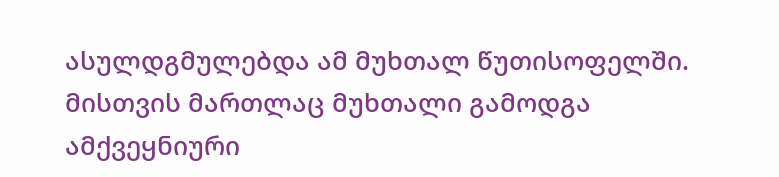ასულდგმულებდა ამ მუხთალ წუთისოფელში. მისთვის მართლაც მუხთალი გამოდგა ამქვეყნიური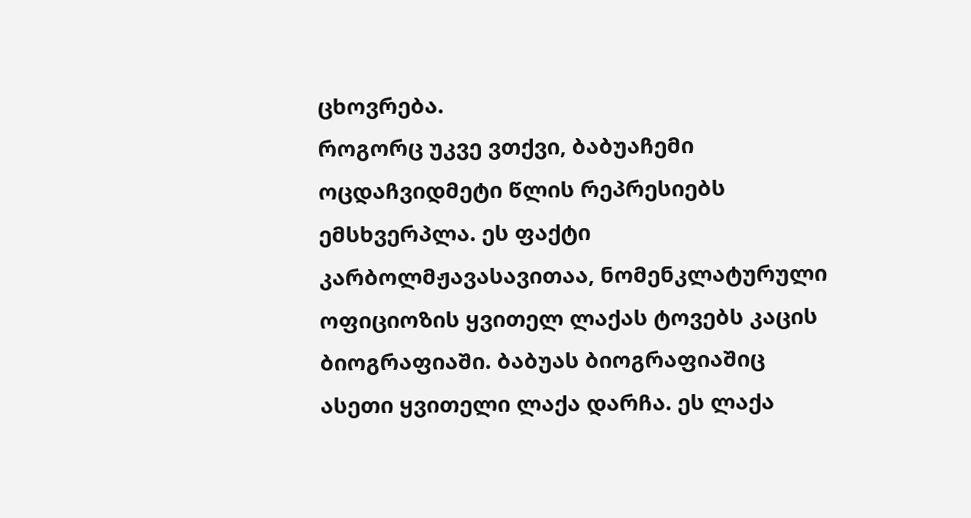ცხოვრება.
როგორც უკვე ვთქვი, ბაბუაჩემი ოცდაჩვიდმეტი წლის რეპრესიებს ემსხვერპლა. ეს ფაქტი კარბოლმჟავასავითაა, ნომენკლატურული ოფიციოზის ყვითელ ლაქას ტოვებს კაცის ბიოგრაფიაში. ბაბუას ბიოგრაფიაშიც ასეთი ყვითელი ლაქა დარჩა. ეს ლაქა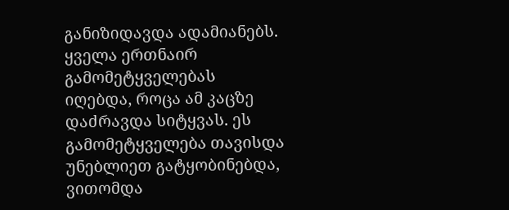განიზიდავდა ადამიანებს. ყველა ერთნაირ გამომეტყველებას იღებდა, როცა ამ კაცზე დაძრავდა სიტყვას. ეს გამომეტყველება თავისდა უნებლიეთ გატყობინებდა, ვითომდა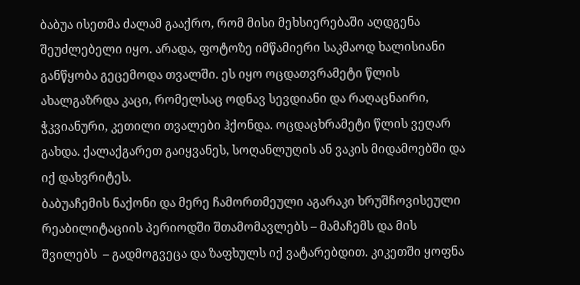ბაბუა ისეთმა ძალამ გააქრო, რომ მისი მეხსიერებაში აღდგენა შეუძლებელი იყო. არადა, ფოტოზე იმწამიერი საკმაოდ ხალისიანი განწყობა გეცემოდა თვალში. ეს იყო ოცდათვრამეტი წლის ახალგაზრდა კაცი, რომელსაც ოდნავ სევდიანი და რაღაცნაირი, ჭკვიანური, კეთილი თვალები ჰქონდა. ოცდაცხრამეტი წლის ვეღარ გახდა. ქალაქგარეთ გაიყვანეს, სოღანლუღის ან ვაკის მიდამოებში და იქ დახვრიტეს.
ბაბუაჩემის ნაქონი და მერე ჩამორთმეული აგარაკი ხრუშჩოვისეული რეაბილიტაციის პერიოდში შთამომავლებს – მამაჩემს და მის შვილებს  – გადმოგვეცა და ზაფხულს იქ ვატარებდით. კიკეთში ყოფნა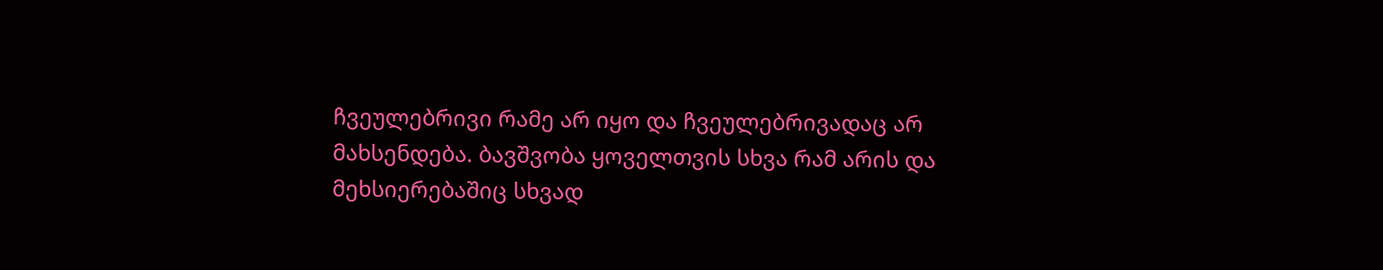ჩვეულებრივი რამე არ იყო და ჩვეულებრივადაც არ მახსენდება. ბავშვობა ყოველთვის სხვა რამ არის და მეხსიერებაშიც სხვად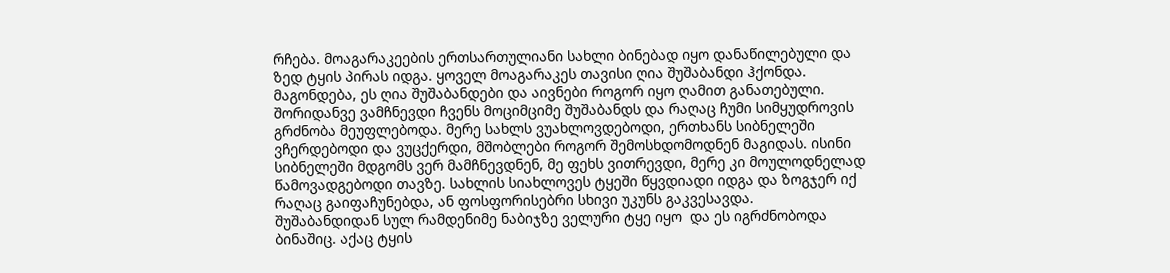რჩება. მოაგარაკეების ერთსართულიანი სახლი ბინებად იყო დანაწილებული და ზედ ტყის პირას იდგა. ყოველ მოაგარაკეს თავისი ღია შუშაბანდი ჰქონდა.
მაგონდება, ეს ღია შუშაბანდები და აივნები როგორ იყო ღამით განათებული. შორიდანვე ვამჩნევდი ჩვენს მოციმციმე შუშაბანდს და რაღაც ჩუმი სიმყუდროვის გრძნობა მეუფლებოდა. მერე სახლს ვუახლოვდებოდი, ერთხანს სიბნელეში ვჩერდებოდი და ვუცქერდი, მშობლები როგორ შემოსხდომოდნენ მაგიდას. ისინი სიბნელეში მდგომს ვერ მამჩნევდნენ, მე ფეხს ვითრევდი, მერე კი მოულოდნელად წამოვადგებოდი თავზე. სახლის სიახლოვეს ტყეში წყვდიადი იდგა და ზოგჯერ იქ რაღაც გაიფაჩუნებდა, ან ფოსფორისებრი სხივი უკუნს გაკვესავდა.
შუშაბანდიდან სულ რამდენიმე ნაბიჯზე ველური ტყე იყო  და ეს იგრძნობოდა ბინაშიც. აქაც ტყის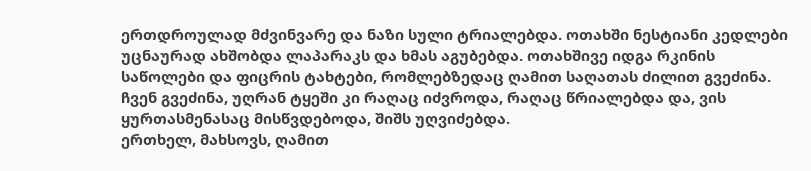ერთდროულად მძვინვარე და ნაზი სული ტრიალებდა. ოთახში ნესტიანი კედლები უცნაურად ახშობდა ლაპარაკს და ხმას აგუბებდა. ოთახშივე იდგა რკინის საწოლები და ფიცრის ტახტები, რომლებზედაც ღამით საღათას ძილით გვეძინა. ჩვენ გვეძინა, უღრან ტყეში კი რაღაც იძვროდა, რაღაც წრიალებდა და, ვის ყურთასმენასაც მისწვდებოდა, შიშს უღვიძებდა.
ერთხელ, მახსოვს, ღამით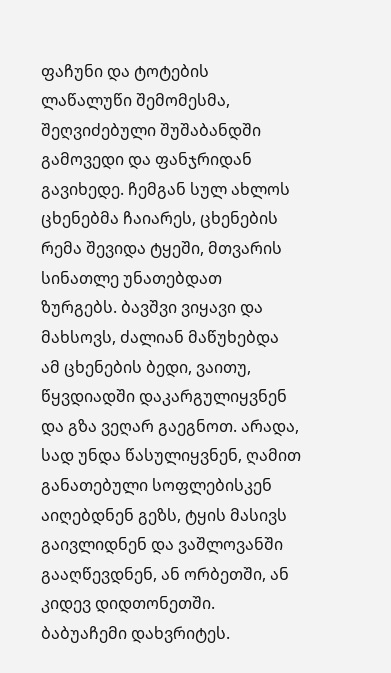ფაჩუნი და ტოტების ლაწალუწი შემომესმა, შეღვიძებული შუშაბანდში გამოვედი და ფანჯრიდან გავიხედე. ჩემგან სულ ახლოს ცხენებმა ჩაიარეს, ცხენების რემა შევიდა ტყეში, მთვარის სინათლე უნათებდათ ზურგებს. ბავშვი ვიყავი და მახსოვს, ძალიან მაწუხებდა ამ ცხენების ბედი, ვაითუ, წყვდიადში დაკარგულიყვნენ და გზა ვეღარ გაეგნოთ. არადა, სად უნდა წასულიყვნენ, ღამით განათებული სოფლებისკენ აიღებდნენ გეზს, ტყის მასივს გაივლიდნენ და ვაშლოვანში გააღწევდნენ, ან ორბეთში, ან კიდევ დიდთონეთში.
ბაბუაჩემი დახვრიტეს.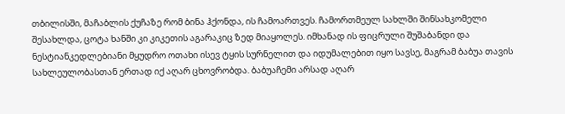თბილისში, მაჩაბლის ქუჩაზე რომ ბინა ჰქონდა, ის ჩამოართვეს. ჩამორთმეულ სახლში შინსახკომელი შესახლდა, ცოტა ხანში კი კიკეთის აგარაკიც ზედ მიაყოლეს. იმხანად ის ფიცრული შუშაბანდი და ნესტიანკედლებიანი მყუდრო ოთახი ისევ ტყის სურნელით და იდუმალებით იყო სავსე, მაგრამ ბაბუა თავის სახლეულობასთან ერთად იქ აღარ ცხოვრობდა. ბაბუაჩემი არსად აღარ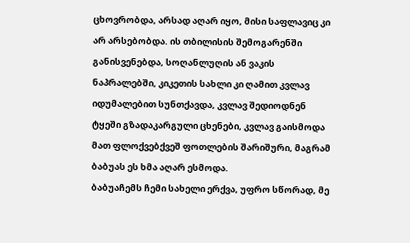ცხოვრობდა, არსად აღარ იყო, მისი საფლავიც კი არ არსებობდა. ის თბილისის შემოგარენში განისვენებდა, სოღანლუღის ან ვაკის ნაპრალებში, კიკეთის სახლი კი ღამით კვლავ იდუმალებით სუნთქავდა, კვლავ შედიოდნენ ტყეში გზადაკარგული ცხენები, კვლავ გაისმოდა მათ ფლოქვებქვეშ ფოთლების შარიშური, მაგრამ ბაბუას ეს ხმა აღარ ესმოდა.
ბაბუაჩემს ჩემი სახელი ერქვა, უფრო სწორად, მე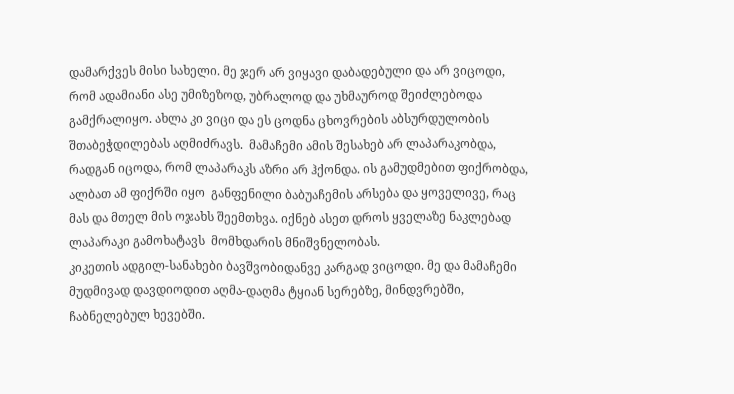დამარქვეს მისი სახელი. მე ჯერ არ ვიყავი დაბადებული და არ ვიცოდი, რომ ადამიანი ასე უმიზეზოდ, უბრალოდ და უხმაუროდ შეიძლებოდა გამქრალიყო. ახლა კი ვიცი და ეს ცოდნა ცხოვრების აბსურდულობის შთაბეჭდილებას აღმიძრავს.  მამაჩემი ამის შესახებ არ ლაპარაკობდა, რადგან იცოდა, რომ ლაპარაკს აზრი არ ჰქონდა. ის გამუდმებით ფიქრობდა, ალბათ ამ ფიქრში იყო  განფენილი ბაბუაჩემის არსება და ყოველივე, რაც მას და მთელ მის ოჯახს შეემთხვა. იქნებ ასეთ დროს ყველაზე ნაკლებად ლაპარაკი გამოხატავს  მომხდარის მნიშვნელობას.
კიკეთის ადგილ-სანახები ბავშვობიდანვე კარგად ვიცოდი. მე და მამაჩემი მუდმივად დავდიოდით აღმა-დაღმა ტყიან სერებზე, მინდვრებში, ჩაბნელებულ ხევებში.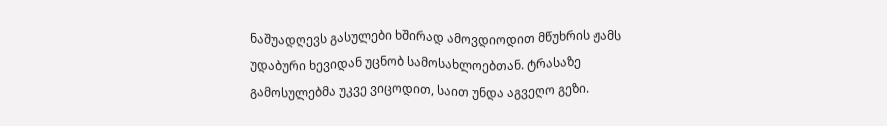ნაშუადღევს გასულები ხშირად ამოვდიოდით მწუხრის ჟამს უდაბური ხევიდან უცნობ სამოსახლოებთან. ტრასაზე გამოსულებმა უკვე ვიცოდით, საით უნდა აგვეღო გეზი.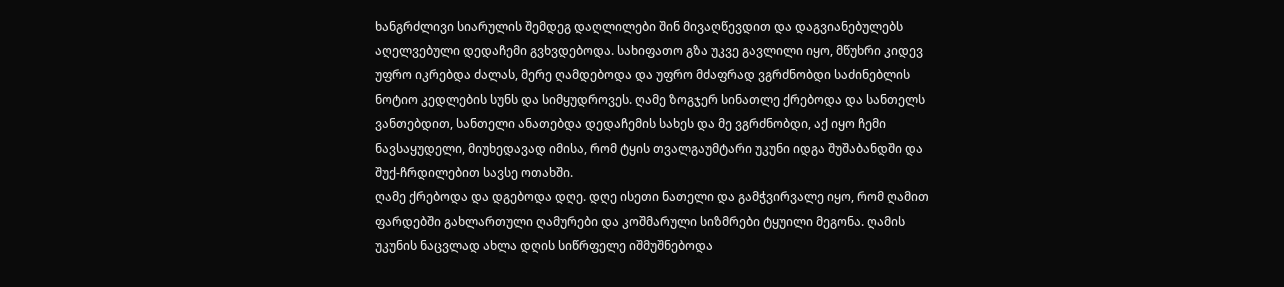ხანგრძლივი სიარულის შემდეგ დაღლილები შინ მივაღწევდით და დაგვიანებულებს აღელვებული დედაჩემი გვხვდებოდა. სახიფათო გზა უკვე გავლილი იყო, მწუხრი კიდევ უფრო იკრებდა ძალას, მერე ღამდებოდა და უფრო მძაფრად ვგრძნობდი საძინებლის ნოტიო კედლების სუნს და სიმყუდროვეს. ღამე ზოგჯერ სინათლე ქრებოდა და სანთელს ვანთებდით, სანთელი ანათებდა დედაჩემის სახეს და მე ვგრძნობდი, აქ იყო ჩემი ნავსაყუდელი, მიუხედავად იმისა, რომ ტყის თვალგაუმტარი უკუნი იდგა შუშაბანდში და შუქ-ჩრდილებით სავსე ოთახში.
ღამე ქრებოდა და დგებოდა დღე. დღე ისეთი ნათელი და გამჭვირვალე იყო, რომ ღამით ფარდებში გახლართული ღამურები და კოშმარული სიზმრები ტყუილი მეგონა. ღამის უკუნის ნაცვლად ახლა დღის სიწრფელე იშმუშნებოდა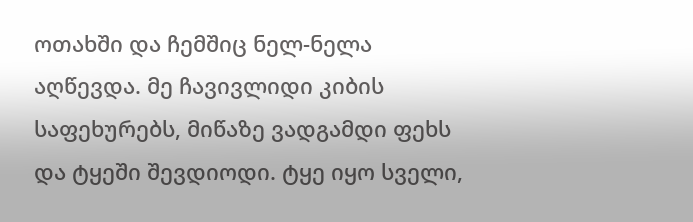ოთახში და ჩემშიც ნელ-ნელა აღწევდა. მე ჩავივლიდი კიბის საფეხურებს, მიწაზე ვადგამდი ფეხს და ტყეში შევდიოდი. ტყე იყო სველი,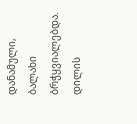დანამული, ბალახი ბრჭყვიალებდა. დილის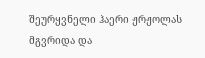შეურყვნელი ჰაერი ჟრჟოლას მგვრიდა და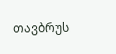თავბრუს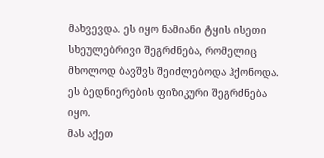მახვევდა. ეს იყო ნამიანი ტყის ისეთი სხეულებრივი შეგრძნება, რომელიც მხოლოდ ბავშვს შეიძლებოდა ჰქონოდა. ეს ბედნიერების ფიზიკური შეგრძნება იყო.
მას აქეთ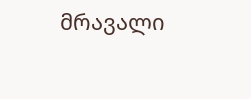მრავალი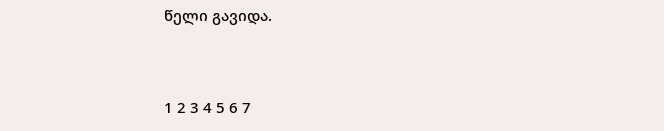წელი გავიდა.



1 2 3 4 5 6 7